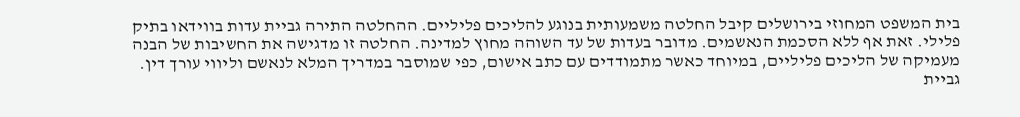בית המשפט המחוזי בירושלים קיבל החלטה משמעותית בנוגע להליכים פליליים. ההחלטה התירה גביית עדות בווידאו בתיק פלילי. זאת אף ללא הסכמת הנאשמים. מדובר בעדות של עד השוהה מחוץ למדינה. החלטה זו מדגישה את החשיבות של הבנה מעמיקה של הליכים פליליים, במיוחד כאשר מתמודדים עם כתב אישום, כפי שמוסבר במדריך המלא לנאשם וליווי עורך דין.
גביית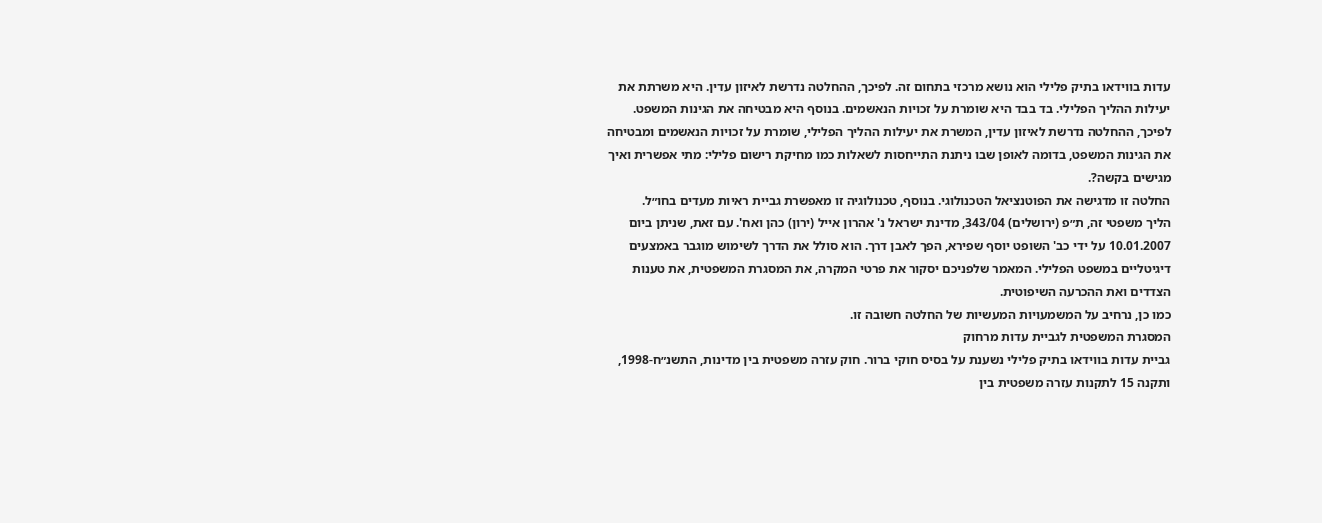עדות בווידאו בתיק פלילי הוא נושא מרכזי בתחום זה. לפיכך, ההחלטה נדרשת לאיזון עדין. היא משרתת את יעילות ההליך הפלילי. בד בבד היא שומרת על זכויות הנאשמים. בנוסף היא מבטיחה את הגינות המשפט. לפיכך, ההחלטה נדרשת לאיזון עדין, המשרת את יעילות ההליך הפלילי, שומרת על זכויות הנאשמים ומבטיחה את הגינות המשפט, בדומה לאופן שבו ניתנת התייחסות לשאלות כמו מחיקת רישום פלילי: מתי אפשרית ואיך מגישים בקשה?.
החלטה זו מדגישה את הפוטנציאל הטכנולוגי. בנוסף, טכנולוגיה זו מאפשרת גביית ראיות מעדים בחו״ל.
הליך משפטי זה, ת״פ (ירושלים) 343/04, מדינת ישראל נ' אהרון אייל (ירון) כהן ואח'. עם זאת, שניתן ביום 10.01.2007 על ידי כב' השופט יוסף שפירא, הפך לאבן דרך. הוא סולל את הדרך לשימוש מוגבר באמצעים דיגיטליים במשפט הפלילי. המאמר שלפניכם יסקור את פרטי המקרה, את המסגרת המשפטית, את טענות הצדדים ואת ההכרעה השיפוטית.
כמו כן, נרחיב על המשמעויות המעשיות של החלטה חשובה זו.
המסגרת המשפטית לגביית עדות מרחוק
גביית עדות בווידאו בתיק פלילי נשענת על בסיס חוקי ברור. חוק עזרה משפטית בין מדינות, התשנ״ח-1998, ותקנה 15 לתקנות עזרה משפטית בין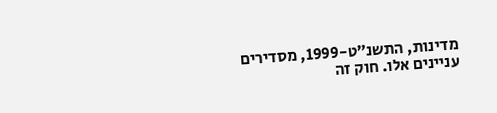מדינות, התשנ״ט-1999, מסדירים עניינים אלו. חוק זה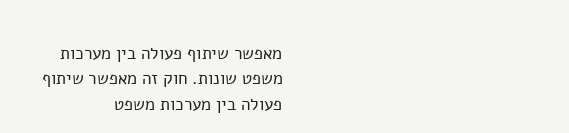מאפשר שיתוף פעולה בין מערכות משפט שונות. חוק זה מאפשר שיתוף פעולה בין מערכות משפט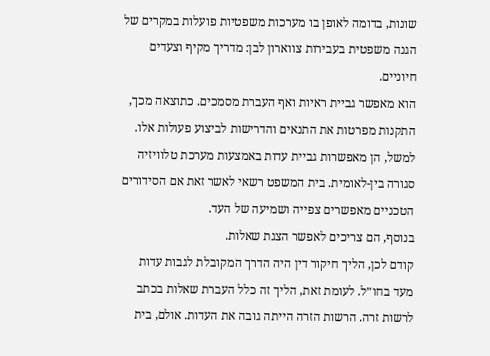שונות, בדומה לאופן בו מערכות משפטיות פועלות במקרים של הגנה משפטית בעבירות צווארון לבן: מדריך מקיף וצעדים חיוניים.
הוא מאפשר גביית ראיות ואף העברת מסמכים. כתוצאה מכך, התקנות מפרטות את התנאים והדרישות לביצוע פעולות אלו. למשל, הן מאפשרות גביית עדות באמצעות מערכת טלוויזיה סגורה בין-לאומית. בית המשפט רשאי לאשר זאת אם הסידורים הטכניים מאפשרים צפייה ושמיעה של העד.
בנוסף, הם צריכים לאפשר הצגת שאלות.
קודם לכן, הליך חיקור דין היה הדרך המקובלת לגבות עדות מעד בחו״ל. לעומת זאת, הליך זה כלל העברת שאלות בכתב לרשות זרה. הרשות הזרה הייתה גובה את העדות. אולם, בית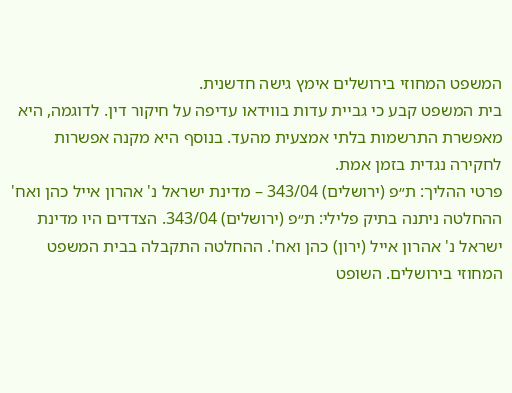המשפט המחוזי בירושלים אימץ גישה חדשנית.
בית המשפט קבע כי גביית עדות בווידאו עדיפה על חיקור דין. לדוגמה, היא מאפשרת התרשמות בלתי אמצעית מהעד. בנוסף היא מקנה אפשרות לחקירה נגדית בזמן אמת.
פרטי ההליך: ת״פ (ירושלים) 343/04 – מדינת ישראל נ' אהרון אייל כהן ואח'
ההחלטה ניתנה בתיק פלילי: ת״פ (ירושלים) 343/04. הצדדים היו מדינת ישראל נ' אהרון אייל (ירון) כהן ואח'. ההחלטה התקבלה בבית המשפט המחוזי בירושלים. השופט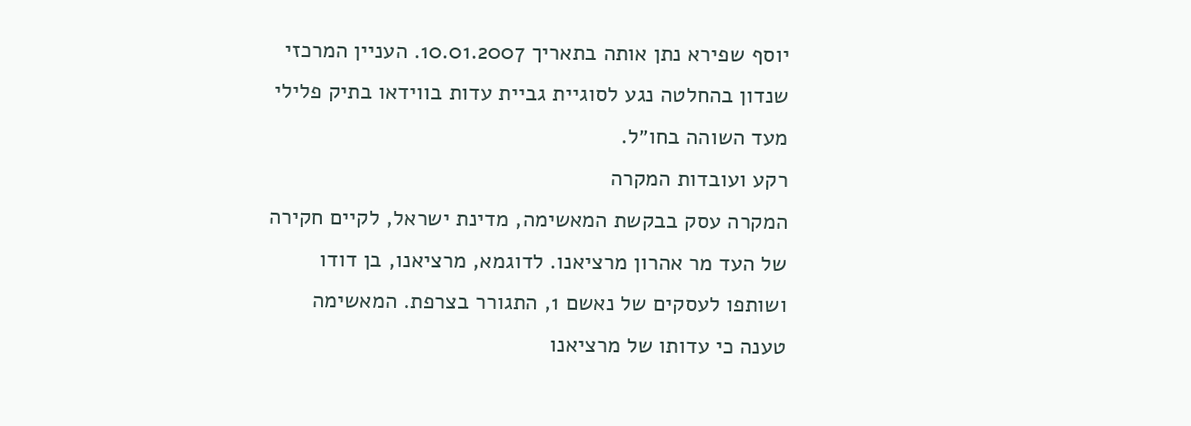יוסף שפירא נתן אותה בתאריך 10.01.2007. העניין המרכזי שנדון בהחלטה נגע לסוגיית גביית עדות בווידאו בתיק פלילי מעד השוהה בחו״ל.
רקע ועובדות המקרה
המקרה עסק בבקשת המאשימה, מדינת ישראל, לקיים חקירה של העד מר אהרון מרציאנו. לדוגמא, מרציאנו, בן דודו ושותפו לעסקים של נאשם 1, התגורר בצרפת. המאשימה טענה כי עדותו של מרציאנו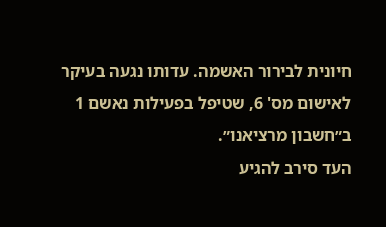חיונית לבירור האשמה. עדותו נגעה בעיקר לאישום מס' 6, שטיפל בפעילות נאשם 1 ב״חשבון מרציאנו״.
העד סירב להגיע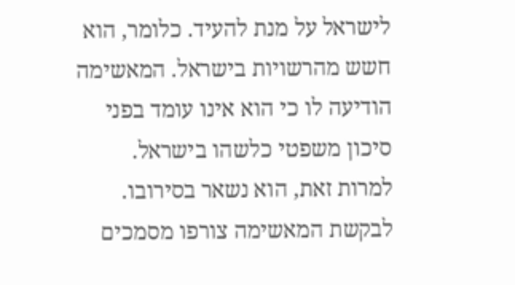לישראל על מנת להעיד. כלומר, הוא חשש מהרשויות בישראל. המאשימה הודיעה לו כי הוא אינו עומד בפני סיכון משפטי כלשהו בישראל. למרות זאת, הוא נשאר בסירובו.
לבקשת המאשימה צורפו מסמכים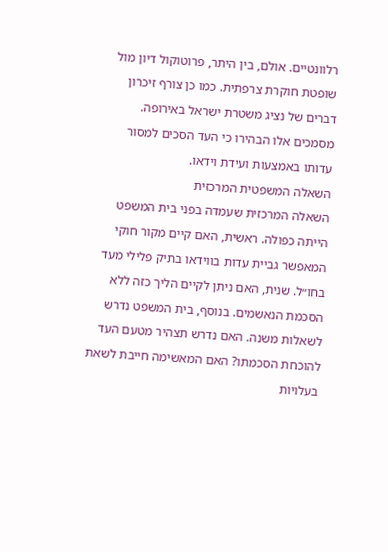רלוונטיים. אולם, בין היתר, פרוטוקול דיון מול שופטת חוקרת צרפתית. כמו כן צורף זיכרון דברים של נציג משטרת ישראל באירופה. מסמכים אלו הבהירו כי העד הסכים למסור עדותו באמצעות ועידת וידאו.
השאלה המשפטית המרכזית
השאלה המרכזית שעמדה בפני בית המשפט הייתה כפולה. ראשית, האם קיים מקור חוקי המאפשר גביית עדות בווידאו בתיק פלילי מעד בחו״ל. שנית, האם ניתן לקיים הליך כזה ללא הסכמת הנאשמים. בנוסף, בית המשפט נדרש לשאלות משנה. האם נדרש תצהיר מטעם העד להוכחת הסכמתו? האם המאשימה חייבת לשאת בעלויות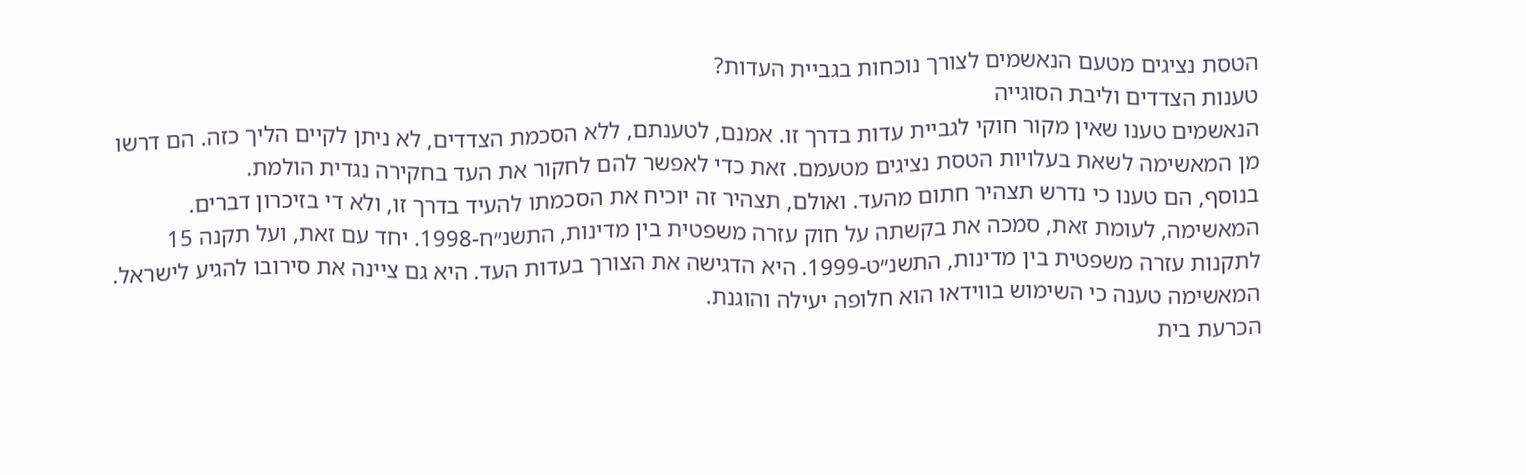הטסת נציגים מטעם הנאשמים לצורך נוכחות בגביית העדות?
טענות הצדדים וליבת הסוגייה
הנאשמים טענו שאין מקור חוקי לגביית עדות בדרך זו. אמנם, לטענתם, ללא הסכמת הצדדים, לא ניתן לקיים הליך כזה. הם דרשו מן המאשימה לשאת בעלויות הטסת נציגים מטעמם. זאת כדי לאפשר להם לחקור את העד בחקירה נגדית הולמת.
בנוסף, הם טענו כי נדרש תצהיר חתום מהעד. ואולם, תצהיר זה יוכיח את הסכמתו להעיד בדרך זו, ולא די בזיכרון דברים.
המאשימה, לעומת זאת, סמכה את בקשתה על חוק עזרה משפטית בין מדינות, התשנ״ח-1998. יחד עם זאת, ועל תקנה 15 לתקנות עזרה משפטית בין מדינות, התשנ״ט-1999. היא הדגישה את הצורך בעדות העד. היא גם ציינה את סירובו להגיע לישראל.
המאשימה טענה כי השימוש בווידאו הוא חלופה יעילה והוגנת.
הכרעת בית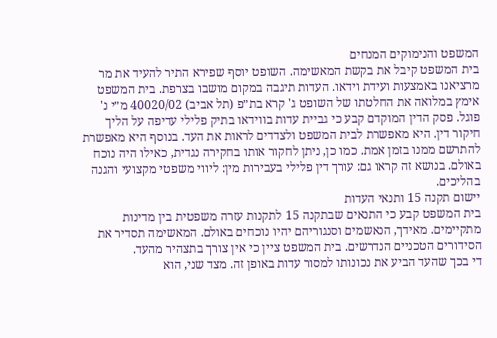המשפט והנימוקים המנחים
בית המשפט קיבל את בקשת המאשימה. השופט יוסף שפירא התיר להעיד את מר מרציאנו באמצעות ועידת וידאו. העדות תיגבה במקום מושבו בצרפת. בית המשפט אימץ במלואה את החלטתו של השופט ג' קרא בת״פ (תל אביב) 40020/02 מ״י נ' פוגל. פסק הדין המוקדם קבע כי גביית עדות בווידאו בתיק פלילי עדיפה על הליך חיקור דין. היא מאפשרת לבית המשפט ולצדדים לראות את העד. בנוסף היא מאפשרת להתרשם ממנו בזמן אמת. כמו כן, ניתן לחקור אותו בחקירה נגדית, כאילו היה נוכח באולם. בנושא זה קראו גם: עורך דין פלילי בעבירות מין: ליווי משפטי מקצועי והגנה בהליכים.
יישום תקנה 15 ותנאי העדות
בית המשפט קבע כי התנאים שבתקנה 15 לתקנות עזרה משפטית בין מדינות מתקיימים. מאידך, הנאשמים וסנגוריהם יהיו נוכחים באולם. המאשימה תסדיר את הסידורים הטכניים הנדרשים. בית המשפט ציין כי אין צורך בתצהיר מהעד.
די בכך שהעד הביע את נכונותו למסור עדות באופן זה. מצד שני, הוא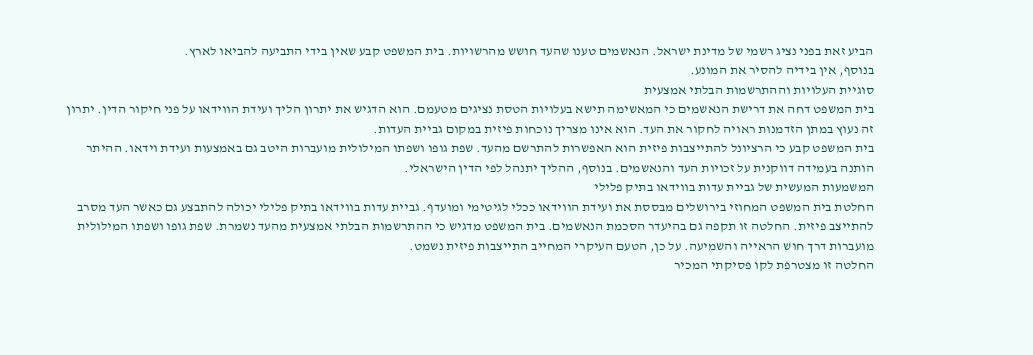הביע זאת בפני נציג רשמי של מדינת ישראל. הנאשמים טענו שהעד חושש מהרשויות. בית המשפט קבע שאין בידי התביעה להביאו לארץ.
בנוסף, אין בידיה להסיר את המונע.
סוגיית העלויות וההתרשמות הבלתי אמצעית
בית המשפט דחה את דרישת הנאשמים כי המאשימה תישא בעלויות הטסת נציגים מטעמם. הוא הדגיש את יתרון הליך ועידת הווידאו על פני חיקור הדין. יתרון זה נעוץ במתן הזדמנות ראויה לחקור את העד. הוא אינו מצריך נוכחות פיזית במקום גביית העדות.
בית המשפט קבע כי הרציונל להתייצבות פיזית הוא האפשרות להתרשם מהעד. שפת גופו ושפתו המילולית מועברות היטב גם באמצעות ועידת וידאו. ההיתר הותנה בעמידה דווקנית על זכויות העד והנאשמים. בנוסף, ההליך יתנהל לפי הדין הישראלי.
המשמעות המעשית של גביית עדות בווידאו בתיק פלילי
החלטת בית המשפט המחוזי בירושלים מבססת את ועידת הווידאו ככלי לגיטימי ומועדף. גביית עדות בווידאו בתיק פלילי יכולה להתבצע גם כאשר העד מסרב להתייצב פיזית. החלטה זו תקפה גם בהיעדר הסכמת הנאשמים. בית המשפט מדגיש כי ההתרשמות הבלתי אמצעית מהעד נשמרת. שפת גופו ושפתו המילולית מועברות דרך חוש הראייה והשמיעה. על כן, הטעם העיקרי המחייב התייצבות פיזית נשמט.
החלטה זו מצטרפת לקו פסיקתי המכיר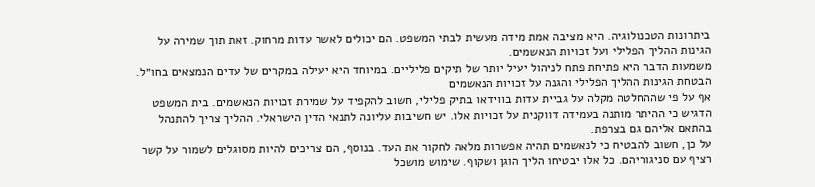ביתרונות הטכנולוגיה. היא מציבה אמת מידה מעשית לבתי המשפט. הם יכולים לאשר עדות מרחוק. זאת תוך שמירה על הגינות ההליך הפלילי ועל זכויות הנאשמים.
משמעות הדבר היא פתיחת פתח לניהול יעיל יותר של תיקים פליליים. במיוחד היא יעילה במקרים של עדים הנמצאים בחו״ל.
הבטחת הגינות ההליך הפלילי והגנה על זכויות הנאשמים
אף על פי שההחלטה מקלה על גביית עדות בווידאו בתיק פלילי, חשוב להקפיד על שמירת זכויות הנאשמים. בית המשפט הדגיש כי ההיתר מותנה בעמידה דווקנית על זכויות אלו. יש חשיבות עליונה לתנאי הדין הישראלי. ההליך צריך להתנהל בהתאם אליהם גם בצרפת.
על כן, חשוב להבטיח כי לנאשמים תהיה אפשרות מלאה לחקור את העד. בנוסף, הם צריכים להיות מסוגלים לשמור על קשר רציף עם סניגוריהם. כל אלו יבטיחו הליך הוגן ושקוף. שימוש מושכל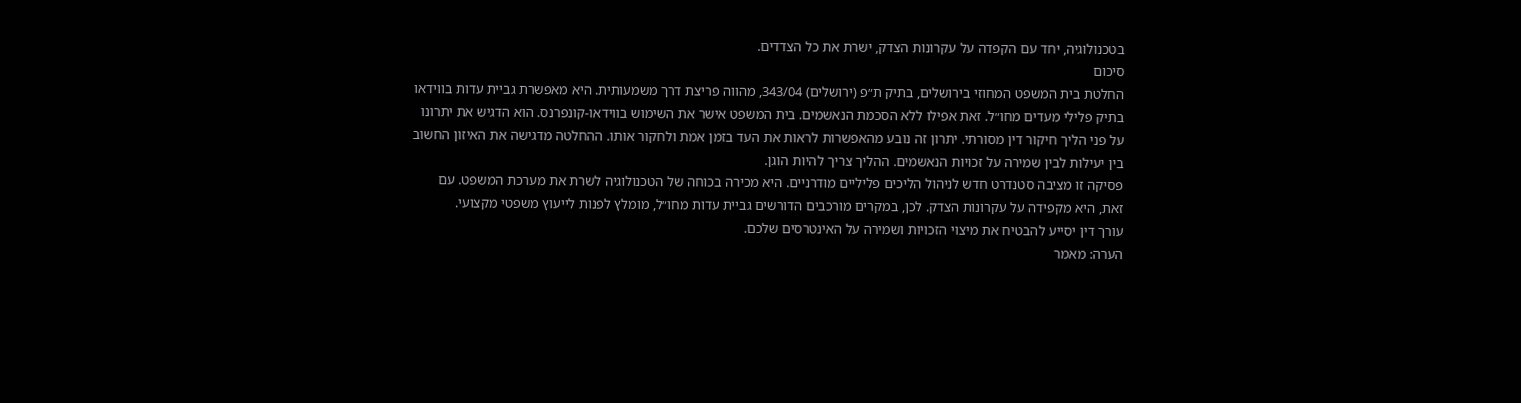בטכנולוגיה, יחד עם הקפדה על עקרונות הצדק, ישרת את כל הצדדים.
סיכום
החלטת בית המשפט המחוזי בירושלים, בתיק ת״פ (ירושלים) 343/04, מהווה פריצת דרך משמעותית. היא מאפשרת גביית עדות בווידאו בתיק פלילי מעדים מחו״ל. זאת אפילו ללא הסכמת הנאשמים. בית המשפט אישר את השימוש בווידאו-קונפרנס. הוא הדגיש את יתרונו על פני הליך חיקור דין מסורתי. יתרון זה נובע מהאפשרות לראות את העד בזמן אמת ולחקור אותו. ההחלטה מדגישה את האיזון החשוב בין יעילות לבין שמירה על זכויות הנאשמים. ההליך צריך להיות הוגן.
פסיקה זו מציבה סטנדרט חדש לניהול הליכים פליליים מודרניים. היא מכירה בכוחה של הטכנולוגיה לשרת את מערכת המשפט. עם זאת, היא מקפידה על עקרונות הצדק. לכן, במקרים מורכבים הדורשים גביית עדות מחו״ל, מומלץ לפנות לייעוץ משפטי מקצועי.
עורך דין יסייע להבטיח את מיצוי הזכויות ושמירה על האינטרסים שלכם.
הערה: מאמר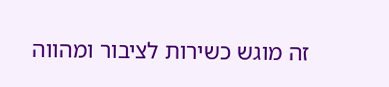זה מוגש כשירות לציבור ומהווה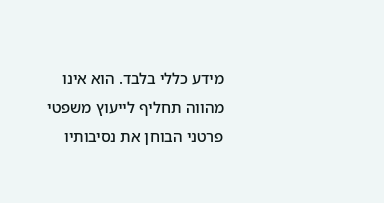מידע כללי בלבד. הוא אינו מהווה תחליף לייעוץ משפטי פרטני הבוחן את נסיבותיו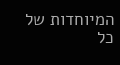המיוחדות של כל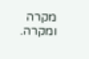מקרה ומקרה.